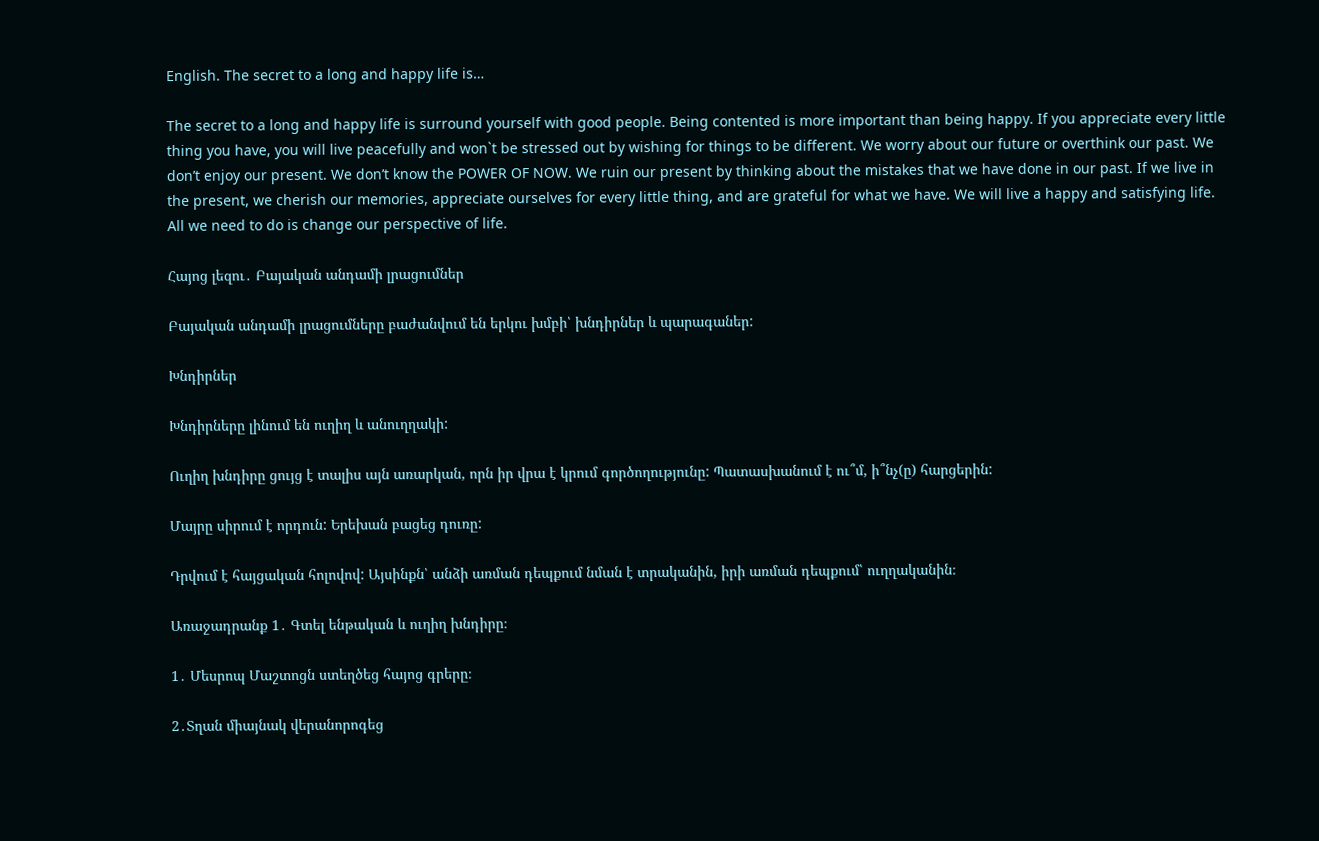English. The secret to a long and happy life is…

The secret to a long and happy life is surround yourself with good people. Being contented is more important than being happy. If you appreciate every little thing you have, you will live peacefully and won`t be stressed out by wishing for things to be different. We worry about our future or overthink our past. We don’t enjoy our present. We don’t know the POWER OF NOW. We ruin our present by thinking about the mistakes that we have done in our past. If we live in the present, we cherish our memories, appreciate ourselves for every little thing, and are grateful for what we have. We will live a happy and satisfying life. All we need to do is change our perspective of life.

Հայոց լեզու․ Բայական անդամի լրացումներ

Բայական անդամի լրացումները բաժանվում են երկու խմբի՝ խնդիրներ և պարագաներ:

Խնդիրներ

Խնդիրները լինում են ուղիղ և անուղղակի:

Ուղիղ խնդիրը ցույց է տալիս այն առարկան, որն իր վրա է կրում գործողությունը: Պատասխանում է ու՞մ, ի՞նչ(ը) հարցերին:

Մայրը սիրում է որդուն: Երեխան բացեց դուռը:

Դրվում է հայցական հոլովով: Այսինքն՝ անձի առման դեպքում նման է տրականին, իրի առման դեպքում՝ ուղղականին։

Առաջադրանք 1․ Գտել ենթական և ուղիղ խնդիրը։

1․ Մեսրոպ Մաշտոցն ստեղծեց հայոց գրերը։

2․Տղան միայնակ վերանորոգեց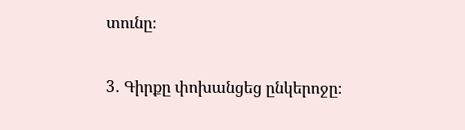տունը։

3․ Գիրքը փոխանցեց ընկերոջը։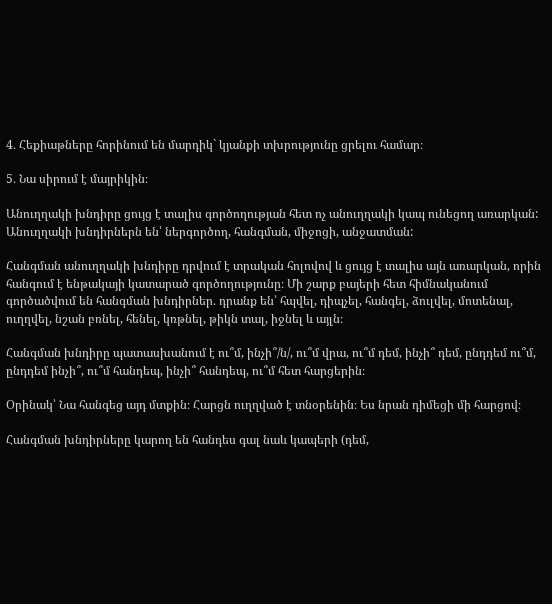4․ Հեքիաթները հորինում են մարդիկ` կյանքի տխրությունը ցրելու համար։

5․ Նա սիրում է մայրիկին։

Անուղղակի խնդիրը ցույց է տալիս գործողության հետ ոչ անուղղակի կապ ունեցող առարկան: Անուղղակի խնդիրներն են՝ ներգործող, հանգման, միջոցի, անջատման:

Հանգման անուղղակի խնդիրը դրվում է տրական հոլովով և ցույց է տալիս այն առարկան, որին հանգում է ենթակայի կատարած գործողությունը։ Մի շարք բայերի հետ հիմնականում գործածվում են հանգման խնդիրներ․ դրանք են՝ հպվել, դիպչել, հանգել, ձուլվել, մոտենալ, ուղղվել, նշան բռնել, հենել, կռթնել, թիկն տալ, իջնել և այլն։

Հանգման խնդիրը պատասխանում է ու՞մ, ինչի՞/ն/, ու՞մ վրա, ու՞մ դեմ, ինչի՞ դեմ, ընդդեմ ու՞մ, ընդդեմ ինչի՞, ու՞մ հանդեպ, ինչի՞ հանդեպ, ու՞մ հետ հարցերին։

Օրինակ՝ Նա հանգեց այդ մտքին։ Հարցն ուղղված է տնօրենին։ Ես նրան դիմեցի մի հարցով։

Հանգման խնդիրները կարող են հանդես գալ նաև կապերի (դեմ,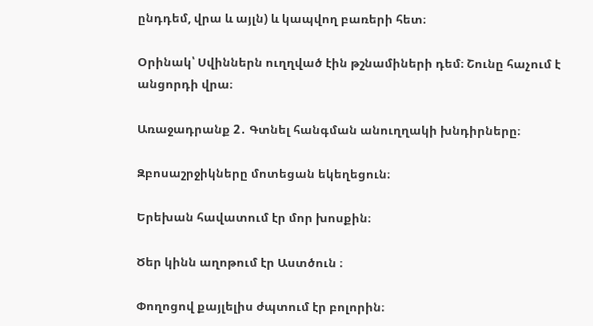ընդդեմ, վրա և այլն) և կապվող բառերի հետ։

Օրինակ՝ Սվիններն ուղղված էին թշնամիների դեմ։ Շունը հաչում է անցորդի վրա։

Առաջադրանք 2․ Գտնել հանգման անուղղակի խնդիրները։

Զբոսաշրջիկները մոտեցան եկեղեցուն։

Երեխան հավատում էր մոր խոսքին։

Ծեր կինն աղոթում էր Աստծուն ։

Փողոցով քայլելիս ժպտում էր բոլորին։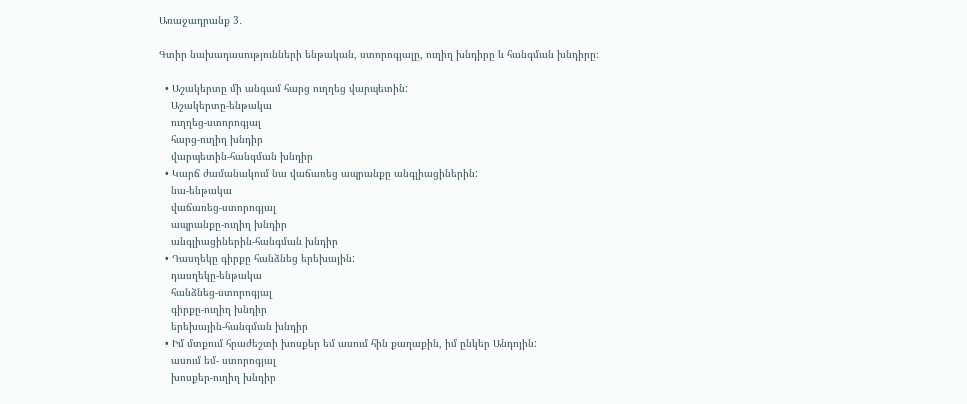Առաջադրանք 3․

Գտիր նախադասությունների ենթական, ստորոգյալը, ուղիղ խնդիրը և հանգման խնդիրը։

  • Աշակերտը մի անգամ հարց ուղղեց վարպետին:
    Աշակերտը-ենթակա
    ուղղեց-ստորոգյալ
    հարց-ուղիղ խնդիր
    վարպետին-հանգման խնդիր
  • Կարճ ժամանակում նա վաճառեց ապրանքը անգլիացիներին:
    նա-ենթակա
    վաճառեց-ստորոգյալ
    ապրանքը-ուղիղ խնդիր
    անգլիացիներին-հանգման խնդիր
  • Դասղեկը գիրքը հանձնեց երեխային:
    դասղեկը-ենթակա
    հանձնեց-ստորոգյալ
    գիրքը-ուղիղ խնդիր
    երեխային-հանգման խնդիր
  • Իմ մտքում հրաժեշտի խոսքեր եմ ասում հին քաղաքին, իմ ընկեր Անդոյին:
    ասում եմ- ստորոգյալ
    խոսքեր-ուղիղ խնդիր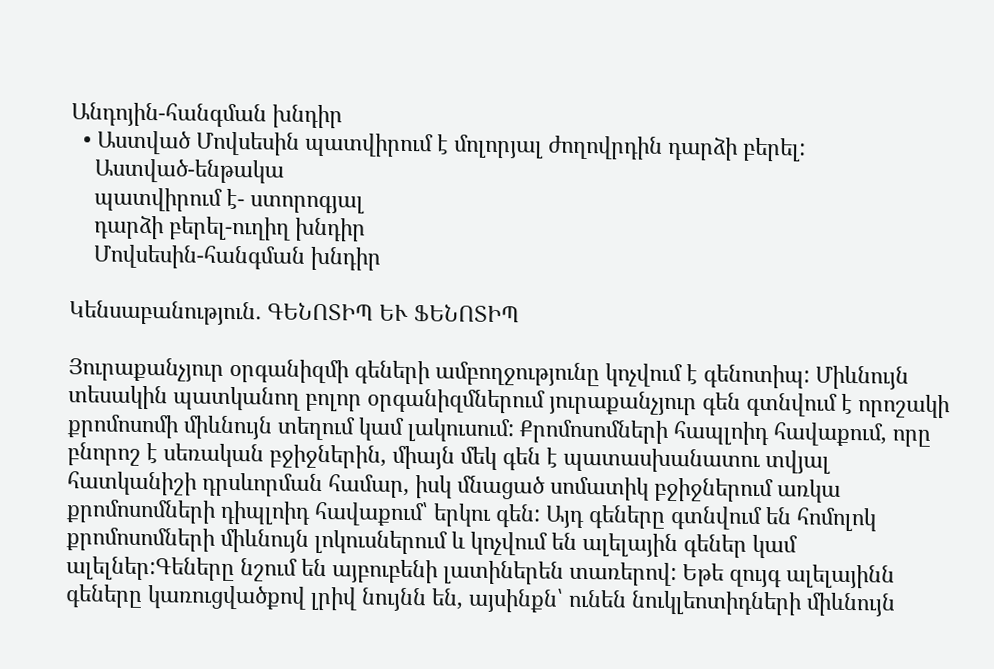Անդոյին-հանգման խնդիր
  • Աստված Մովսեսին պատվիրում է մոլորյալ ժողովրդին դարձի բերել:
    Աստված-ենթակա
    պատվիրում է- ստորոգյալ
    դարձի բերել-ուղիղ խնդիր
    Մովսեսին-հանգման խնդիր

Կենսաբանություն․ ԳԵՆՈՏԻՊ ԵՒ ՖԵՆՈՏԻՊ

Յուրաքանչյուր օրգանիզմի գեների ամբողջությունը կոչվում է գենոտիպ: Միևնույն տեսակին պատկանող բոլոր օրգանիզմներում յուրաքանչյուր գեն գտնվում է որոշակի քրոմոսոմի միևնույն տեղում կամ լակուսում: Քրոմոսոմների հապլոիդ հավաքում, որը բնորոշ է սեռական բջիջներին, միայն մեկ գեն է պատասխանատու տվյալ հատկանիշի դրսևորման համար, իսկ մնացած սոմատիկ բջիջներում առկա քրոմոսոմների դիպլոիդ հավաքում՝ երկու գեն: Այդ գեները գտնվում են հոմոլոկ քրոմոսոմների միևնույն լոկուսներում և կոչվում են ալելային գեներ կամ ալելներ:Գեները նշում են այբուբենի լատիներեն տառերով: Եթե զույգ ալելայինն գեները կառուցվածքով լրիվ նույնն են, այսինքն՝ ունեն նուկլեոտիդների միևնույն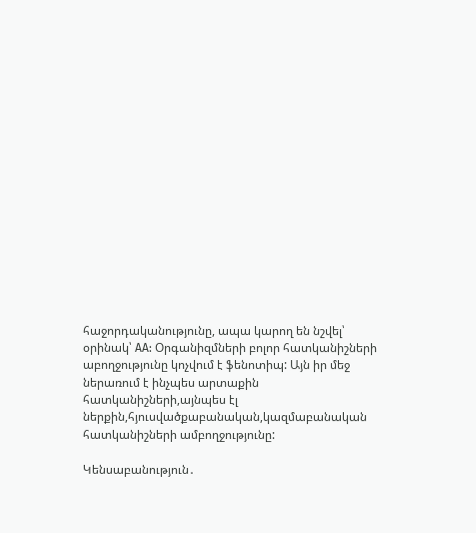հաջորդականությունը, ապա կարող են նշվել՝ օրինակ՝ AA: Օրգանիզմների բոլոր հատկանիշների աբողջությունը կոչվում է ֆենոտիպ: Այն իր մեջ ներառում է ինչպես արտաքին հատկանիշների,այնպես էլ ներքին,հյուսվածքաբանական,կազմաբանական հատկանիշների ամբողջությունը:

Կենսաբանություն․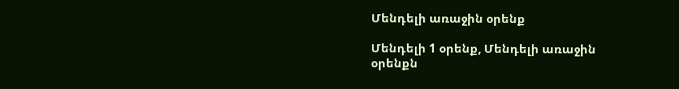Մենդելի առաջին օրենք

Մենդելի 1 օրենք, Մենդելի առաջին օրենքն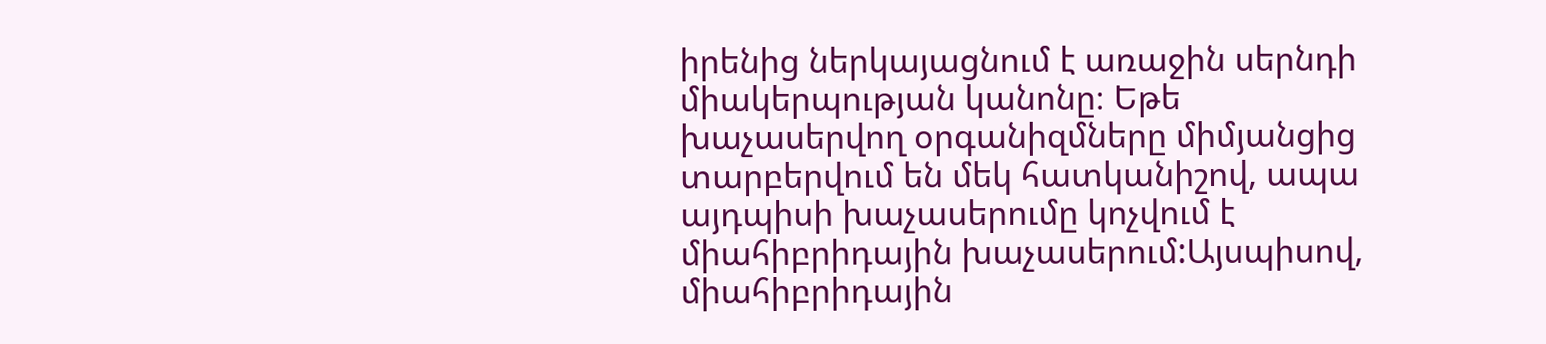իրենից ներկայացնում է առաջին սերնդի միակերպության կանոնը։ Եթե խաչասերվող օրգանիզմները միմյանցից տարբերվում են մեկ հատկանիշով, ապա այդպիսի խաչասերումը կոչվում է միահիբրիդային խաչասերում:Այսպիսով, միահիբրիդային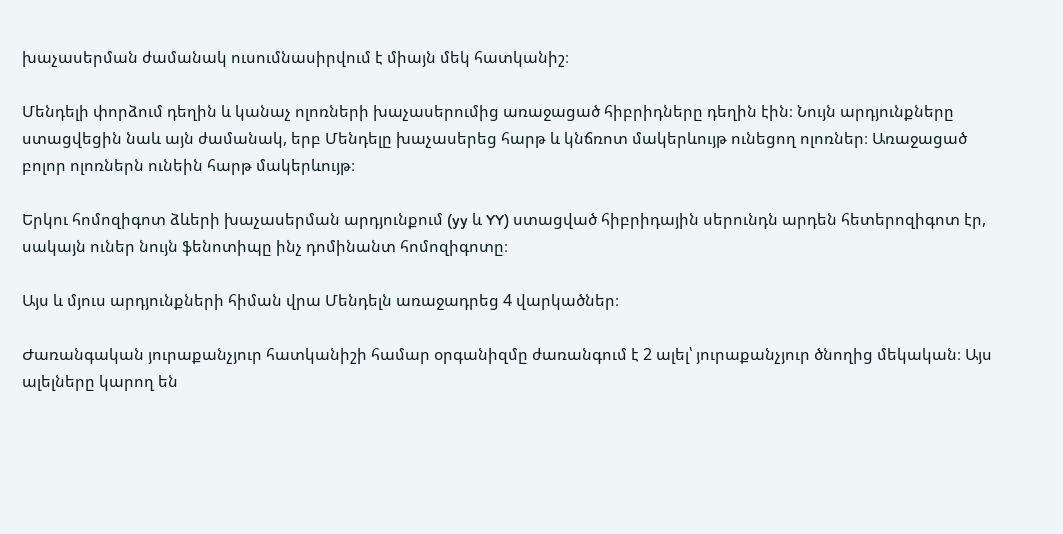խաչասերման ժամանակ ուսումնասիրվում է միայն մեկ հատկանիշ։

Մենդելի փորձում դեղին և կանաչ ոլոռների խաչասերումից առաջացած հիբրիդները դեղին էին։ Նույն արդյունքները ստացվեցին նաև այն ժամանակ, երբ Մենդելը խաչասերեց հարթ և կնճռոտ մակերևույթ ունեցող ոլոռներ։ Առաջացած բոլոր ոլոռներն ունեին հարթ մակերևույթ։

Երկու հոմոզիգոտ ձևերի խաչասերման արդյունքում (yy և YY) ստացված հիբրիդային սերունդն արդեն հետերոզիգոտ էր, սակայն ուներ նույն ֆենոտիպը ինչ դոմինանտ հոմոզիգոտը։

Այս և մյուս արդյունքների հիման վրա Մենդելն առաջադրեց 4 վարկածներ։

Ժառանգական յուրաքանչյուր հատկանիշի համար օրգանիզմը ժառանգում է 2 ալել՝ յուրաքանչյուր ծնողից մեկական։ Այս ալելները կարող են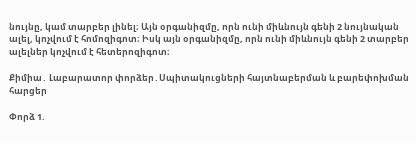նույնը, կամ տարբեր լինել։ Այն օրգանիզմը, որն ունի միևնույն գենի 2 նույնական ալել, կոչվում է հոմոզիգոտ։ Իսկ այն օրգանիզմը, որն ունի միևնույն գենի 2 տարբեր ալելներ կոչվում է հետերոզիգոտ։

Քիմիա․ Լաբարատոր փորձեր․Սպիտակուցների հայտնաբերման և բարեփոխման հարցեր

Փորձ 1.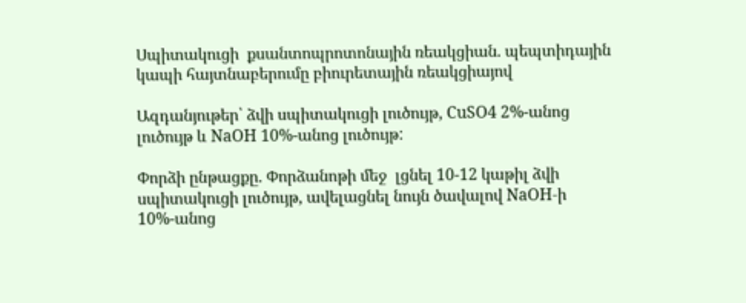Սպիտակուցի  քսանտոպրոտոնային ռեակցիան. պեպտիդային կապի հայտնաբերումը բիուրետային ռեակցիայով

Ազդանյութեր՝ ձվի սպիտակուցի լուծույթ, CuSO4 2%-անոց լուծույթ և NaOH 10%-անոց լուծույթ:

Փորձի ընթացքը. Փորձանոթի մեջ  լցնել 10-12 կաթիլ ձվի սպիտակուցի լուծույթ, ավելացնել նույն ծավալով NaOH-ի 10%-անոց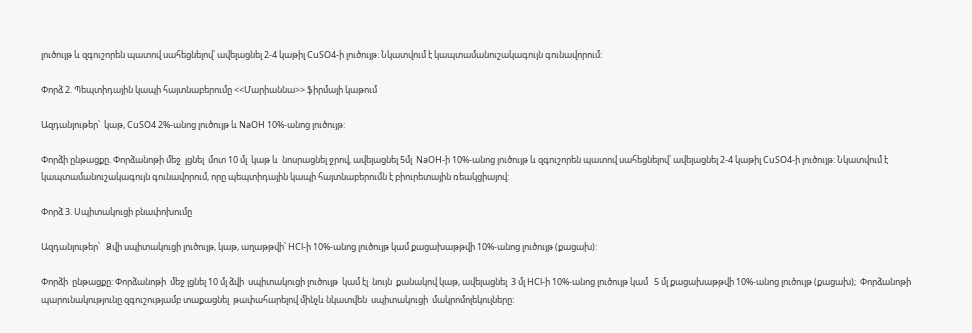լուծույթ և զգուշորեն պատով սահեցնելով՝ ավելացնել 2-4 կաթիլ CuSO4-ի լուծույթ: Նկատվում է կապտամանուշակագույն գունավորում:

Փորձ 2. Պեպտիդային կապի հայտնաբերումը <<Մարիաննա>> ֆիրմայի կաթում

Ազդանյութեր՝  կաթ, CuSO4 2%-անոց լուծույթ և NaOH 10%-անոց լուծույթ:

Փորձի ընթացքը. Փորձանոթի մեջ  լցնել  մոտ 10 մլ  կաթ և  նոսրացնել ջրով, ավելացնել 5մլ  NaOH-ի 10%-անոց լուծույթ և զգուշորեն պատով սահեցնելով՝ ավելացնել 2-4 կաթիլ CuSO4-ի լուծույթ: Նկատվում է կապտամանուշակագույն գունավորում, որը պեպտիդային կապի հայտնաբերումն է բիուրետային ռեակցիայով:

Փորձ 3. Սպիտակուցի բնափոխումը

Ազդանյութեր՝   Ձվի սպիտակուցի լուծույթ, կաթ, աղաթթվի՝ HCl-ի 10%-անոց լուծույթ կամ քացախաթթվի 10%-անոց լուծույթ (քացախ):

Փորձի  ընթացքը: Փորձանոթի  մեջ լցնել 10 մլ ձվի  սպիտակուցի լուծույթ  կամ էլ  նույն  քանակով կաթ, ավելացնել  3 մլ HCl-ի 10%-անոց լուծույթ կամ   5 մլ քացախաթթվի 10%-անոց լուծույթ (քացախ);  Փորձանոթի պարունակությունը զգուշությամբ տաքացնել  թափահարելով մինչև նկատվեն  սպիտակուցի  մակրոմոլեկուլները: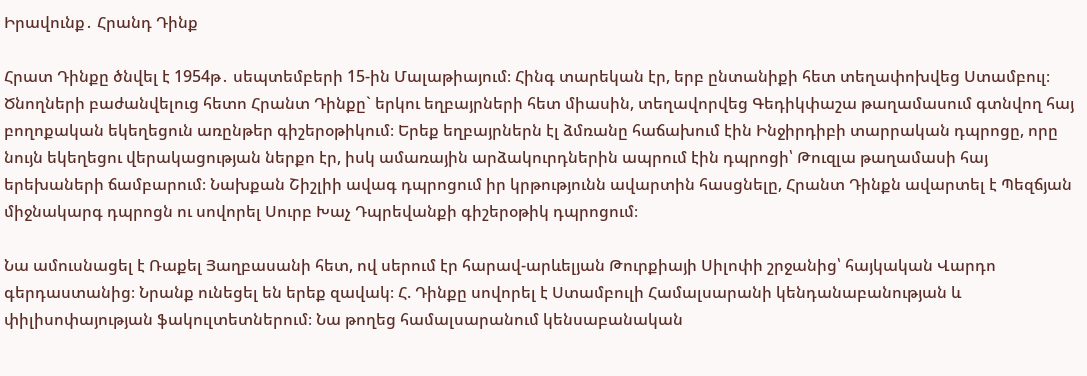Իրավունք․ Հրանդ Դինք

Հրատ Դինքը ծնվել է 1954թ․ սեպտեմբերի 15-ին Մալաթիայում։ Հինգ տարեկան էր, երբ ընտանիքի հետ տեղափոխվեց Ստամբուլ։ Ծնողների բաժանվելուց հետո Հրանտ Դինքը` երկու եղբայրների հետ միասին, տեղավորվեց Գեդիկփաշա թաղամասում գտնվող հայ բողոքական եկեղեցուն առընթեր գիշերօթիկում։ Երեք եղբայրներն էլ ձմռանը հաճախում էին Ինջիրդիբի տարրական դպրոցը, որը նույն եկեղեցու վերակացության ներքո էր, իսկ ամառային արձակուրդներին ապրում էին դպրոցի՝ Թուզլա թաղամասի հայ երեխաների ճամբարում։ Նախքան Շիշլիի ավագ դպրոցում իր կրթությունն ավարտին հասցնելը, Հրանտ Դինքն ավարտել է Պեզճյան միջնակարգ դպրոցն ու սովորել Սուրբ Խաչ Դպրեվանքի գիշերօթիկ դպրոցում։

Նա ամուսնացել է Ռաքել Յաղբասանի հետ, ով սերում էր հարավ-արևելյան Թուրքիայի Սիլոփի շրջանից՝ հայկական Վարդո գերդաստանից։ Նրանք ունեցել են երեք զավակ։ Հ. Դինքը սովորել է Ստամբուլի Համալսարանի կենդանաբանության և փիլիսոփայության ֆակուլտետներում։ Նա թողեց համալսարանում կենսաբանական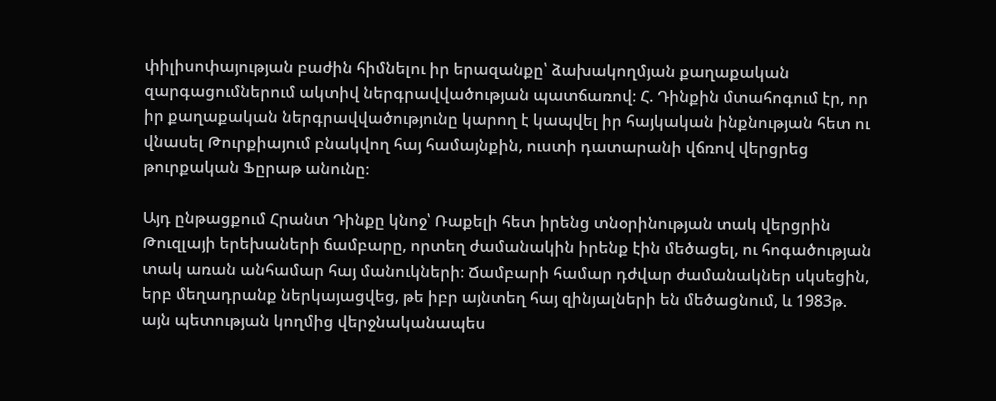փիլիսոփայության բաժին հիմնելու իր երազանքը՝ ձախակողմյան քաղաքական զարգացումներում ակտիվ ներգրավվածության պատճառով։ Հ. Դինքին մտահոգում էր, որ իր քաղաքական ներգրավվածությունը կարող է կապվել իր հայկական ինքնության հետ ու վնասել Թուրքիայում բնակվող հայ համայնքին, ուստի դատարանի վճռով վերցրեց թուրքական Ֆըրաթ անունը։

Այդ ընթացքում Հրանտ Դինքը կնոջ՝ Ռաքելի հետ իրենց տնօրինության տակ վերցրին Թուզլայի երեխաների ճամբարը, որտեղ ժամանակին իրենք էին մեծացել, ու հոգածության տակ առան անհամար հայ մանուկների։ Ճամբարի համար դժվար ժամանակներ սկսեցին, երբ մեղադրանք ներկայացվեց, թե իբր այնտեղ հայ զինյալների են մեծացնում, և 1983թ. այն պետության կողմից վերջնականապես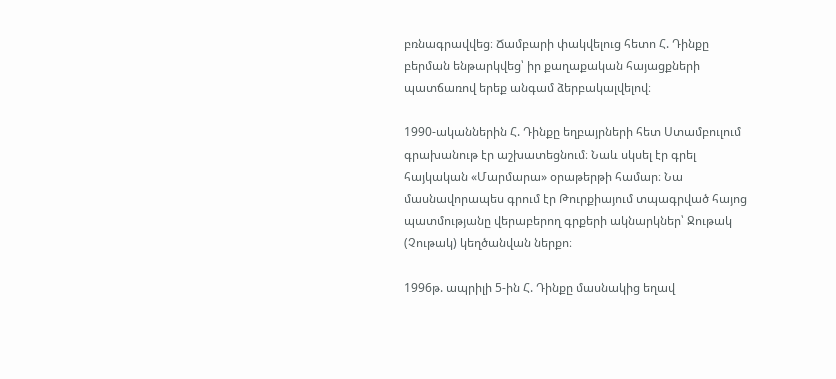բռնագրավվեց։ Ճամբարի փակվելուց հետո Հ. Դինքը բերման ենթարկվեց՝ իր քաղաքական հայացքների պատճառով երեք անգամ ձերբակալվելով։

1990-ականներին Հ. Դինքը եղբայրների հետ Ստամբուլում գրախանութ էր աշխատեցնում։ Նաև սկսել էր գրել հայկական «Մարմարա» օրաթերթի համար։ Նա մասնավորապես գրում էր Թուրքիայում տպագրված հայոց պատմությանը վերաբերող գրքերի ակնարկներ՝ Ջութակ (Չութակ) կեղծանվան ներքո։

1996թ. ապրիլի 5-ին Հ. Դինքը մասնակից եղավ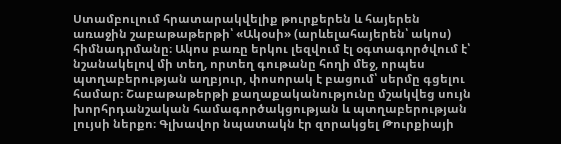Ստամբուլում հրատարակվելիք թուրքերեն և հայերեն առաջին շաբաթաթերթի՝ «Ակօսի» (արևելահայերեն՝ ակոս) հիմնադրմանը։ Ակոս բառը երկու լեզվում էլ օգտագործվում է՝ նշանակելով մի տեղ, որտեղ գութանը հողի մեջ, որպես պտղաբերության աղբյուր, փոսորակ է բացում՝ սերմը գցելու համար։ Շաբաթաթերթի քաղաքականությունը մշակվեց սույն խորհրդանշական համագործակցության և պտղաբերության լույսի ներքո։ Գլխավոր նպատակն էր զորակցել Թուրքիայի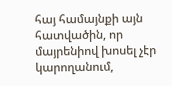հայ համայնքի այն հատվածին, որ մայրենիով խոսել չէր կարողանում,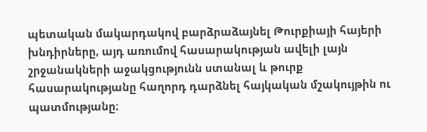պետական մակարդակով բարձրաձայնել Թուրքիայի հայերի խնդիրները, այդ առումով հասարակության ավելի լայն շրջանակների աջակցությունն ստանալ և թուրք հասարակությանը հաղորդ դարձնել հայկական մշակույթին ու պատմությանը։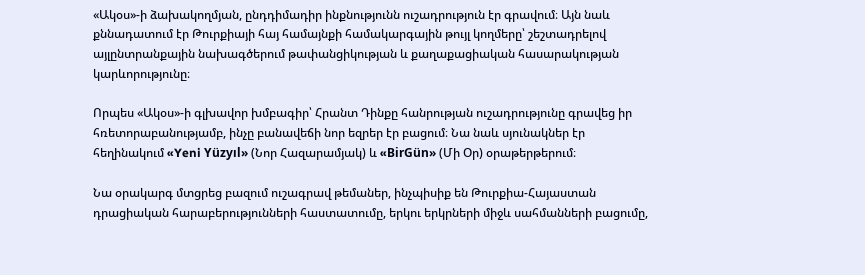«Ակօս»-ի ձախակողմյան, ընդդիմադիր ինքնությունն ուշադրություն էր գրավում։ Այն նաև քննադատում էր Թուրքիայի հայ համայնքի համակարգային թույլ կողմերը՝ շեշտադրելով այլընտրանքային նախագծերում թափանցիկության և քաղաքացիական հասարակության կարևորությունը։

Որպես «Ակօս»-ի գլխավոր խմբագիր՝ Հրանտ Դինքը հանրության ուշադրությունը գրավեց իր հռետորաբանությամբ, ինչը բանավեճի նոր եզրեր էր բացում։ Նա նաև սյունակներ էր հեղինակում «Yeni Yüzyıl» (Նոր Հազարամյակ) և «BirGün» (Մի Օր) օրաթերթերում։

Նա օրակարգ մտցրեց բազում ուշագրավ թեմաներ, ինչպիսիք են Թուրքիա-Հայաստան դրացիական հարաբերությունների հաստատումը, երկու երկրների միջև սահմանների բացումը,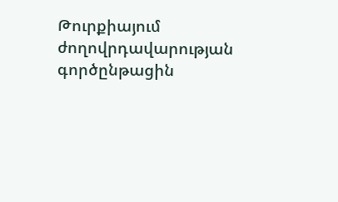Թուրքիայում ժողովրդավարության գործընթացին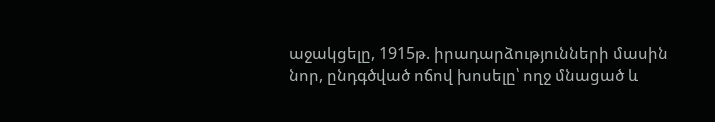աջակցելը, 1915թ. իրադարձությունների մասին նոր, ընդգծված ոճով խոսելը՝ ողջ մնացած և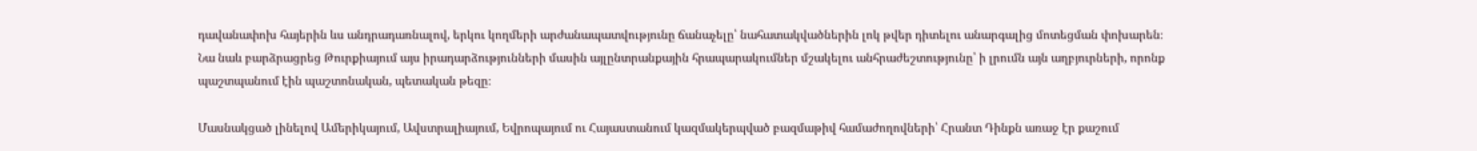դավանափոխ հայերին ևս անդրադառնալով, երկու կողմերի արժանապատվությունը ճանաչելը՝ նահատակվածներին լոկ թվեր դիտելու անարգալից մոտեցման փոխարեն։ Նա նաև բարձրացրեց Թուրքիայում այս իրադարձությունների մասին այլընտրանքային հրապարակումներ մշակելու անհրաժեշտությունը՝ ի լրումն այն աղբյուրների, որոնք պաշտպանում էին պաշտոնական, պետական թեզը։

Մասնակցած լինելով Ամերիկայում, Ավստրալիայում, Եվրոպայում ու Հայաստանում կազմակերպված բազմաթիվ համաժողովների՝ Հրանտ Դինքն առաջ էր քաշում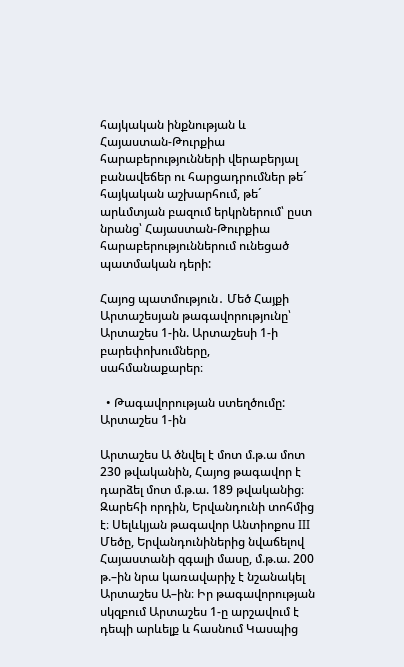հայկական ինքնության և Հայաստան-Թուրքիա հարաբերությունների վերաբերյալ բանավեճեր ու հարցադրումներ թե´ հայկական աշխարհում, թե´ արևմտյան բազում երկրներում՝ ըստ նրանց՝ Հայաստան-Թուրքիա հարաբերություններում ունեցած պատմական դերի:

Հայոց պատմություն․ Մեծ Հայքի Արտաշեսյան թագավորությունը՝ Արտաշես 1-ին. Արտաշեսի 1-ի բարեփոխումները, սահմանաքարեր։

  • Թագավորության ստեղծումը: Արտաշես 1-ին

Արտաշես Ա ծնվել է մոտ մ.թ.ա մոտ 230 թվականին, Հայոց թագավոր է դարձել մոտ մ.թ.ա. 189 թվականից։ Զարեհի որդին, Երվանդունի տոհմից է։ Սելևկյան թագավոր Անտիոքոս III Մեծը, Երվանդունիներից նվաճելով Հայաստանի զգալի մասը, մ.թ.ա. 200 թ.–ին նրա կառավարիչ է նշանակել Արտաշես Ա–ին։ Իր թագավորության սկզբում Արտաշես 1-ը արշավում է դեպի արևելք և հասնում Կասպից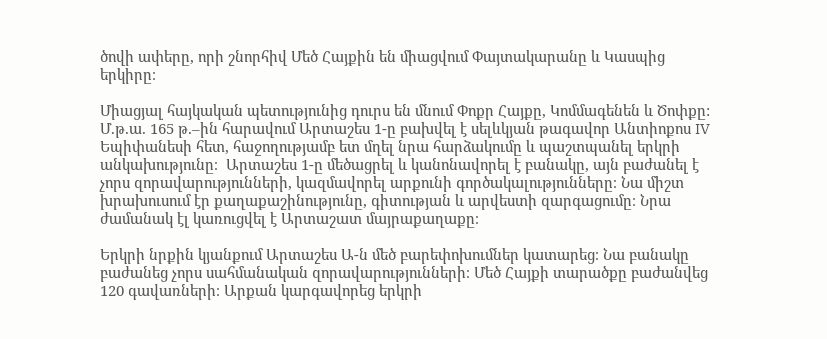ծովի ափերը, որի շնորհիվ Մեծ Հայքին են միացվում Փայտակարանը և Կասպից երկիրը։

Միացյալ հայկական պետությունից դուրս են մնում Փոքր Հայքը, Կոմմագենեն և Ծոփքը: Մ.թ.ա. 165 թ.–ին հարավում Արտաշես 1-ը բախվել է սելևկյան թագավոր Անտիոքոս IV Եպիփանեսի հետ, հաջողությամբ ետ մղել նրա հարձակումը և պաշտպանել երկրի անկախությունը։  Արտաշես 1-ը մեծացրել և կանոնավորել է բանակը, այն բաժանել է չորս զորավարությունների, կազմավորել արքունի գործակալությունները։ Նա միշտ խրախուսում էր քաղաքաշինությունը, գիտության և արվեստի զարգացումը։ Նրա ժամանակ էլ կառուցվել է Արտաշատ մայրաքաղաքը։

Երկրի նրքին կյանքում Արտաշես Ա-ն մեծ բարեփոխումներ կատարեց։ Նա բանակը բաժանեց չորս սահմանական զորավարությունների։ Մեծ Հայքի տարածքը բաժանվեց 120 գավառների։ Արքան կարգավորեց երկրի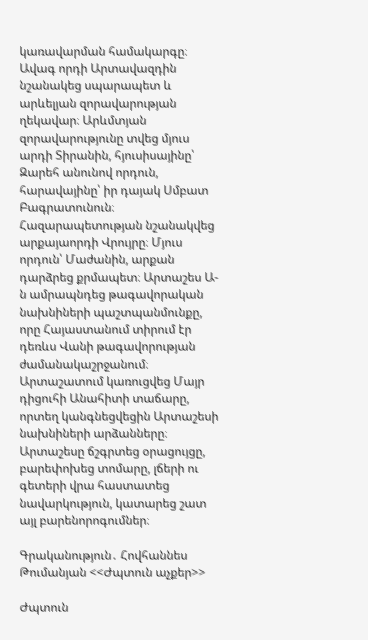կառավարման համակարգը։ Ավագ որդի Արտավազդին նշանակեց սպարապետ և արևելյան զորավարության ղեկավար։ Արևմտյան զորավարությունը տվեց մյուս արդի Տիրանին, հյուսիսայինը՝ Զարեհ անունով որդուն, հարավայինը՝ իր դայակ Սմբատ Բագրատունուն։ Հազարապետության նշանակվեց արքայաորդի Վրույրը։ Մյուս որդուն՝ Մաժանին, արքան դարձրեց քրմապետ։ Արտաշես Ա-ն ամրապնդեց թագավորական նախնիների պաշտպանմունքը, որը Հայաստանում տիրում էր դեռևս Վանի թագավորության ժամանակաշրջանում։ Արտաշատում կառուցվեց Մայր դիցուհի Անահիտի տաճարը, որտեղ կանգնեցվեցին Արտաշեսի նախնիների արձանները։ Արտաշեսը ճշգրտեց օրացույցը, բարեփոխեց տոմարը, լճերի ու գետերի վրա հաստատեց նավարկություն, կատարեց շատ այլ բարենորոգումներ։

Գրականություն․ Հովհաննես Թումանյան <<Ժպտուն աչքեր>>

Ժպտուն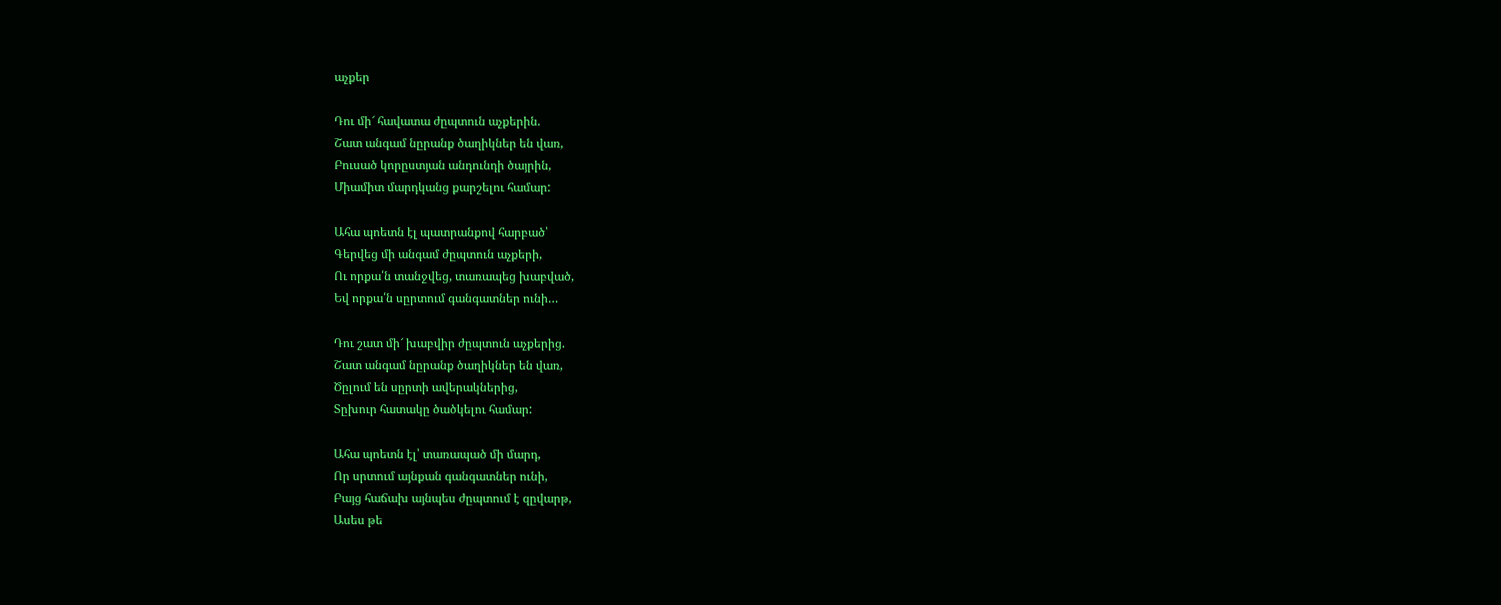աչքեր

Դու մի՜ հավատա ժըպտուն աչքերին.
Շատ անգամ նըրանք ծաղիկներ են վառ,
Բուսած կորըստյան անդունդի ծայրին,
Միամիտ մարդկանց քարշելու համար:

Ահա պոետն էլ պատրանքով հարբած՝
Գերվեց մի անգամ ժըպտուն աչքերի,
Ու որքա՛ն տանջվեց, տառապեց խաբված,
Եվ որքա՛ն սըրտում գանգատներ ունի…

Դու շատ մի՜ խաբվիր ժըպտուն աչքերից.
Շատ անգամ նըրանք ծաղիկներ են վառ,
Ծըլում են սըրտի ավերակներից,
Տըխուր հատակը ծածկելու համար:

Ահա պոետն էլ՝ տառապած մի մարդ,
Որ սրտում այնքան գանգատներ ունի,
Բայց հաճախ այնպես ժըպտում է զըվարթ,
Ասես թե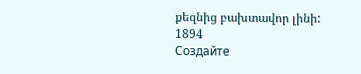քեզնից բախտավոր լինի:
1894
Создайте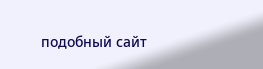подобный сайт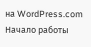на WordPress.com
Начало работы